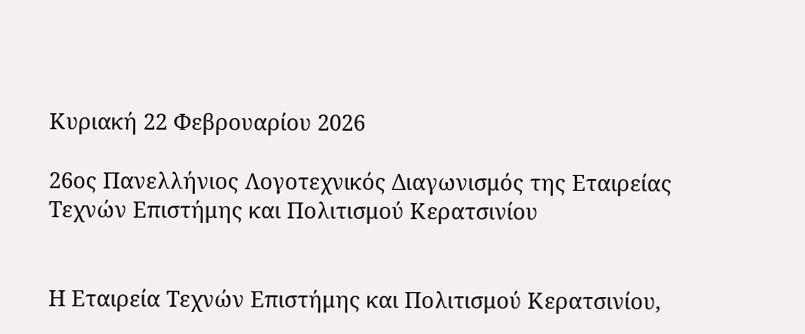Κυριακή 22 Φεβρουαρίου 2026

26ος Πανελλήνιος Λογοτεχνικός Διαγωνισμός της Εταιρείας Τεχνών Επιστήμης και Πολιτισμού Κερατσινίου


Η Εταιρεία Τεχνών Επιστήμης και Πολιτισμού Κερατσινίου,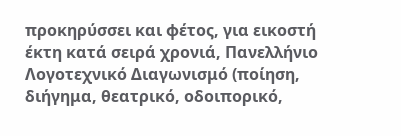προκηρύσσει και φέτος, για εικοστή έκτη κατά σειρά χρονιά, Πανελλήνιο Λογοτεχνικό Διαγωνισμό (ποίηση, διήγημα, θεατρικό, οδοιπορικό,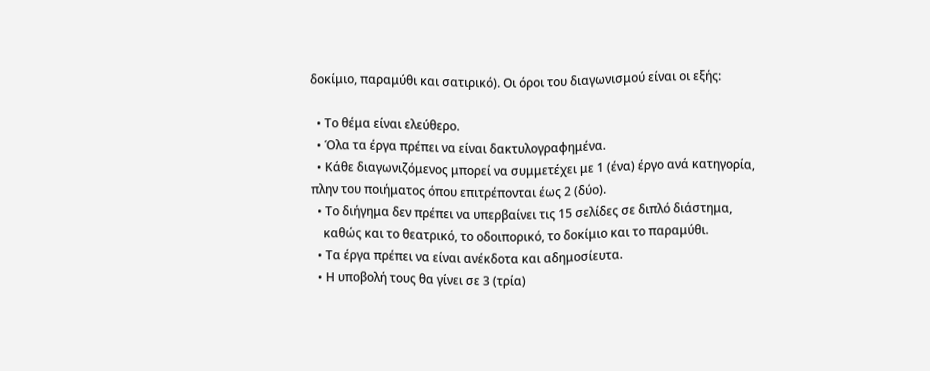δοκίμιο, παραμύθι και σατιρικό). Οι όροι του διαγωνισμού είναι οι εξής:

  • Το θέμα είναι ελεύθερο.
  • Όλα τα έργα πρέπει να είναι δακτυλογραφημένα.
  • Κάθε διαγωνιζόμενος μπορεί να συμμετέχει με 1 (ένα) έργο ανά κατηγορία, πλην του ποιήματος όπου επιτρέπονται έως 2 (δύο).
  • Το διήγημα δεν πρέπει να υπερβαίνει τις 15 σελίδες σε διπλό διάστημα,
    καθώς και το θεατρικό, το οδοιπορικό, το δοκίμιο και το παραμύθι.
  • Τα έργα πρέπει να είναι ανέκδοτα και αδημοσίευτα.
  • Η υποβολή τους θα γίνει σε 3 (τρία)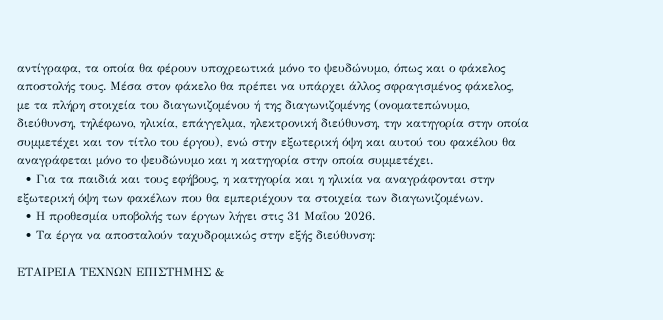αντίγραφα, τα οποία θα φέρουν υποχρεωτικά μόνο το ψευδώνυμο, όπως και ο φάκελος αποστολής τους. Μέσα στον φάκελο θα πρέπει να υπάρχει άλλος σφραγισμένος φάκελος, με τα πλήρη στοιχεία του διαγωνιζομένου ή της διαγωνιζομένης (ονοματεπώνυμο, διεύθυνση, τηλέφωνο, ηλικία, επάγγελμα, ηλεκτρονική διεύθυνση, την κατηγορία στην οποία συμμετέχει και τον τίτλο του έργου), ενώ στην εξωτερική όψη και αυτού του φακέλου θα αναγράφεται μόνο το ψευδώνυμο και η κατηγορία στην οποία συμμετέχει.
  • Για τα παιδιά και τους εφήβους, η κατηγορία και η ηλικία να αναγράφονται στην εξωτερική όψη των φακέλων που θα εμπεριέχουν τα στοιχεία των διαγωνιζομένων.
  • Η προθεσμία υποβολής των έργων λήγει στις 31 Μαΐου 2026.
  • Τα έργα να αποσταλούν ταχυδρομικώς στην εξής διεύθυνση:

ΕΤΑΙΡΕΙΑ ΤΕΧΝΩΝ ΕΠΙΣΤΗΜΗΣ &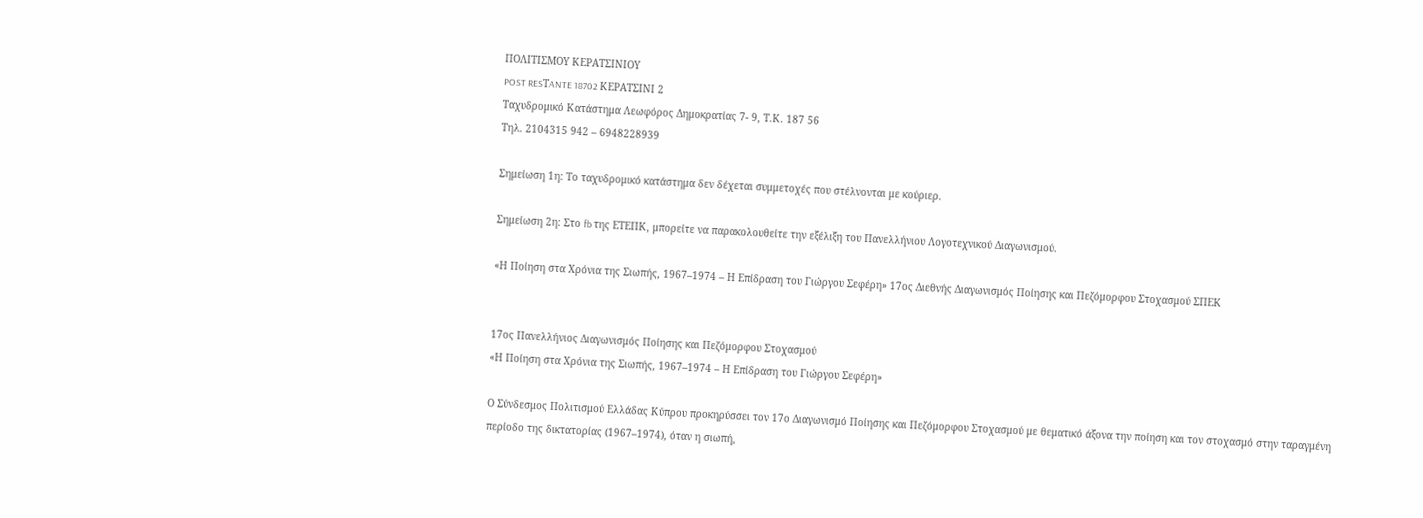ΠΟΛIΤΙΣΜΟΥ ΚΕΡΑΤΣΙΝΙΟΥ
POST RESΤANTE 18702 ΚΕΡΑΤΣΙΝΙ 2
Ταχυδρομικό Κατάστημα Λεωφόρος Δημοκρατίας 7- 9, Τ.Κ. 187 56
Τηλ. 2104315 942 – 6948228939

Σημείωση 1η: Το ταχυδρομικό κατάστημα δεν δέχεται συμμετοχές που στέλνονται με κούριερ.

Σημείωση 2η: Στο fb της ΕΤΕΠΚ, μπορείτε να παρακολουθείτε την εξέλιξη του Πανελλήνιου Λογοτεχνικού Διαγωνισμού.

«Η Ποίηση στα Χρόνια της Σιωπής, 1967–1974 – Η Επίδραση του Γιώργου Σεφέρη» 17ος Διεθνής Διαγωνισμός Ποίησης και Πεζόμορφου Στοχασμού ΣΠΕΚ


17ος Πανελλήνιος Διαγωνισμός Ποίησης και Πεζόμορφου Στοχασμού
«Η Ποίηση στα Χρόνια της Σιωπής, 1967–1974 – Η Επίδραση του Γιώργου Σεφέρη»

Ο Σύνδεσμος Πολιτισμού Ελλάδας Κύπρου προκηρύσσει τον 17ο Διαγωνισμό Ποίησης και Πεζόμορφου Στοχασμού με θεματικό άξονα την ποίηση και τον στοχασμό στην ταραγμένη περίοδο της δικτατορίας (1967–1974), όταν η σιωπή,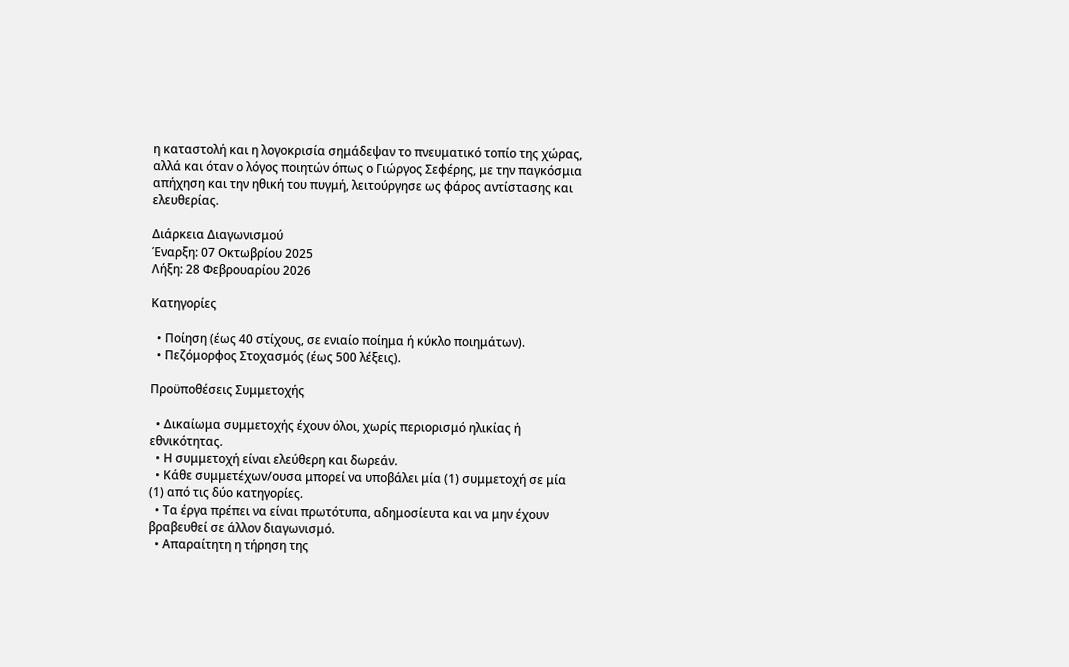η καταστολή και η λογοκρισία σημάδεψαν το πνευματικό τοπίο της χώρας, αλλά και όταν ο λόγος ποιητών όπως ο Γιώργος Σεφέρης, με την παγκόσμια απήχηση και την ηθική του πυγμή, λειτούργησε ως φάρος αντίστασης και ελευθερίας.

Διάρκεια Διαγωνισμού
Έναρξη: 07 Οκτωβρίου 2025
Λήξη: 28 Φεβρουαρίου 2026

Κατηγορίες

  • Ποίηση (έως 40 στίχους, σε ενιαίο ποίημα ή κύκλο ποιημάτων).
  • Πεζόμορφος Στοχασμός (έως 500 λέξεις).

Προϋποθέσεις Συμμετοχής

  • Δικαίωμα συμμετοχής έχουν όλοι, χωρίς περιορισμό ηλικίας ή εθνικότητας.
  • Η συμμετοχή είναι ελεύθερη και δωρεάν.
  • Κάθε συμμετέχων/ουσα μπορεί να υποβάλει μία (1) συμμετοχή σε μία (1) από τις δύο κατηγορίες.
  • Τα έργα πρέπει να είναι πρωτότυπα, αδημοσίευτα και να μην έχουν βραβευθεί σε άλλον διαγωνισμό.
  • Απαραίτητη η τήρηση της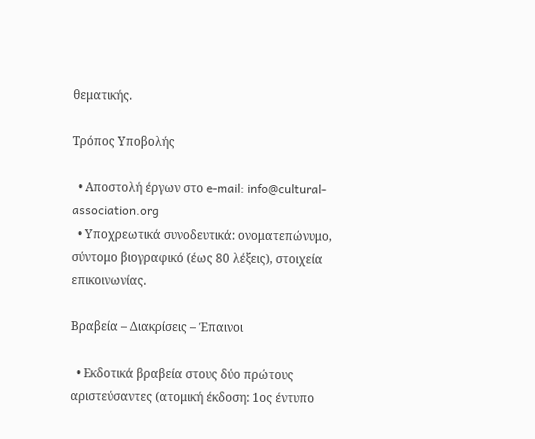θεματικής.

Τρόπος Υποβολής

  • Αποστολή έργων στο e-mail: info@cultural-association.org
  • Υποχρεωτικά συνοδευτικά: ονοματεπώνυμο, σύντομο βιογραφικό (έως 80 λέξεις), στοιχεία επικοινωνίας.

Βραβεία – Διακρίσεις – Έπαινοι

  • Εκδοτικά βραβεία στους δύο πρώτους αριστεύσαντες (ατομική έκδοση: 1ος έντυπο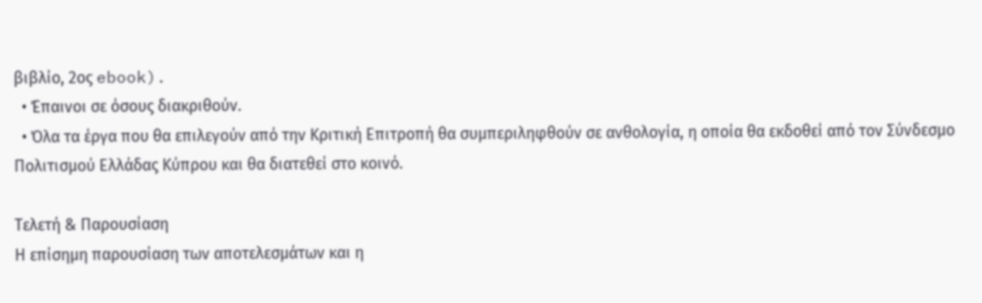βιβλίο, 2ος ebook).
  • Έπαινοι σε όσους διακριθούν.
  • Όλα τα έργα που θα επιλεγούν από την Κριτική Επιτροπή θα συμπεριληφθούν σε ανθολογία, η οποία θα εκδοθεί από τον Σύνδεσμο Πολιτισμού Ελλάδας Κύπρου και θα διατεθεί στο κοινό.

Τελετή & Παρουσίαση
Η επίσημη παρουσίαση των αποτελεσμάτων και η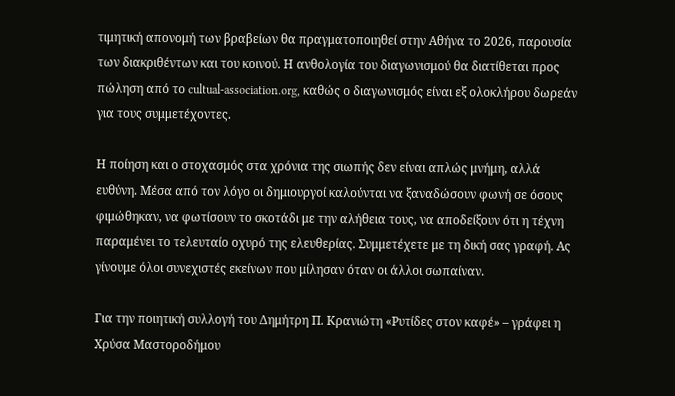τιμητική απονομή των βραβείων θα πραγματοποιηθεί στην Αθήνα το 2026, παρουσία των διακριθέντων και του κοινού. Η ανθολογία του διαγωνισμού θα διατίθεται προς πώληση από το cultual-association.org, καθώς ο διαγωνισμός είναι εξ ολοκλήρου δωρεάν για τους συμμετέχοντες.

Η ποίηση και ο στοχασμός στα χρόνια της σιωπής δεν είναι απλώς μνήμη, αλλά ευθύνη. Μέσα από τον λόγο οι δημιουργοί καλούνται να ξαναδώσουν φωνή σε όσους φιμώθηκαν, να φωτίσουν το σκοτάδι με την αλήθεια τους, να αποδείξουν ότι η τέχνη παραμένει το τελευταίο οχυρό της ελευθερίας. Συμμετέχετε με τη δική σας γραφή. Ας γίνουμε όλοι συνεχιστές εκείνων που μίλησαν όταν οι άλλοι σωπαίναν.

Για την ποιητική συλλογή του Δημήτρη Π. Κρανιώτη «Ρυτίδες στον καφέ» – γράφει η Χρύσα Μαστοροδήμου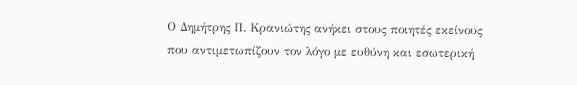Ο Δημήτρης Π. Κρανιώτης ανήκει στους ποιητές εκείνους που αντιμετωπίζουν τον λόγο με ευθύνη και εσωτερική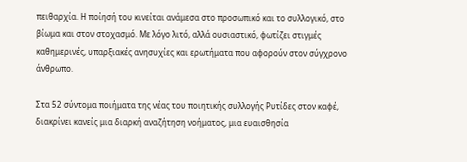πειθαρχία. Η ποίησή του κινείται ανάμεσα στο προσωπικό και το συλλογικό, στο βίωμα και στον στοχασμό. Με λόγο λιτό, αλλά ουσιαστικό, φωτίζει στιγμές καθημερινές, υπαρξιακές ανησυχίες και ερωτήματα που αφορούν στον σύγχρονο άνθρωπο.

Στα 52 σύντομα ποιήματα της νέας του ποιητικής συλλογής Ρυτίδες στον καφέ, διακρίνει κανείς μια διαρκή αναζήτηση νοήματος, μια ευαισθησία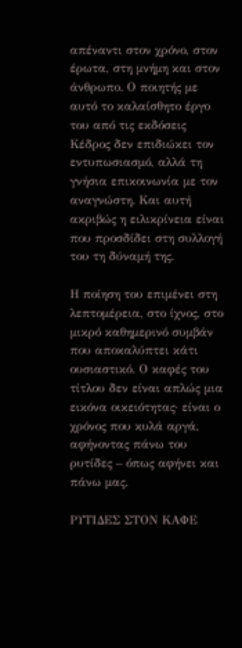απέναντι στον χρόνο, στον έρωτα, στη μνήμη και στον άνθρωπο. Ο ποιητής με αυτό το καλαίσθητο έργο του από τις εκδόσεις Κέδρος δεν επιδιώκει τον εντυπωσιασμό, αλλά τη γνήσια επικοινωνία με τον αναγνώστη. Και αυτή ακριβώς η ειλικρίνεια είναι που προσδίδει στη συλλογή του τη δύναμή της.

Η ποίηση του επιμένει στη λεπτομέρεια, στο ίχνος, στο μικρό καθημερινό συμβάν που αποκαλύπτει κάτι ουσιαστικό. Ο καφές του τίτλου δεν είναι απλώς μια εικόνα οικειότητας· είναι ο χρόνος που κυλά αργά, αφήνοντας πάνω του ρυτίδες – όπως αφήνει και πάνω μας.

ΡΥΤΙΔΕΣ ΣΤΟΝ ΚΑΦΕ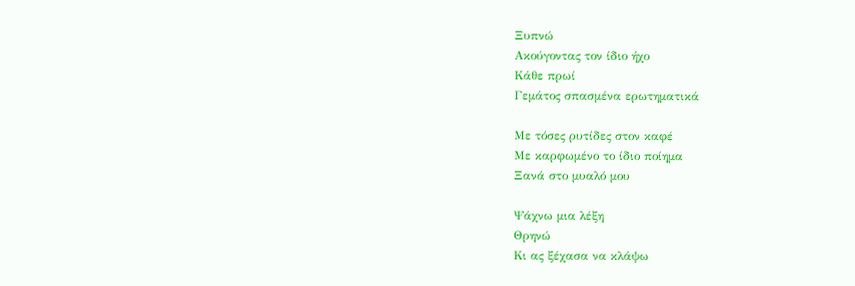Ξυπνώ
Ακούγοντας τον ίδιο ήχο
Κάθε πρωί
Γεμάτος σπασμένα ερωτηματικά

Με τόσες ρυτίδες στον καφέ
Με καρφωμένο το ίδιο ποίημα
Ξανά στο μυαλό μου

Ψάχνω μια λέξη
Θρηνώ
Κι ας ξέχασα να κλάψω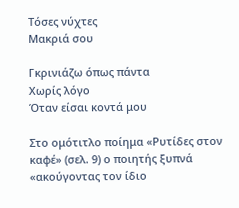Τόσες νύχτες
Μακριά σου

Γκρινιάζω όπως πάντα
Χωρίς λόγο
Όταν είσαι κοντά μου

Στο ομότιτλο ποίημα «Ρυτίδες στον καφέ» (σελ. 9) ο ποιητής ξυπνά «ακούγοντας τον ίδιο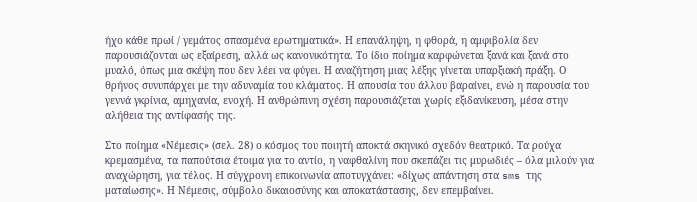ήχο κάθε πρωί / γεμάτος σπασμένα ερωτηματικά». Η επανάληψη, η φθορά, η αμφιβολία δεν παρουσιάζονται ως εξαίρεση, αλλά ως κανονικότητα. Το ίδιο ποίημα καρφώνεται ξανά και ξανά στο μυαλό, όπως μια σκέψη που δεν λέει να φύγει. Η αναζήτηση μιας λέξης γίνεται υπαρξιακή πράξη. Ο θρήνος συνυπάρχει με την αδυναμία του κλάματος. Η απουσία του άλλου βαραίνει, ενώ η παρουσία του γεννά γκρίνια, αμηχανία, ενοχή. Η ανθρώπινη σχέση παρουσιάζεται χωρίς εξιδανίκευση, μέσα στην αλήθεια της αντίφασής της.

Στο ποίημα «Νέμεσις» (σελ. 28) ο κόσμος του ποιητή αποκτά σκηνικό σχεδόν θεατρικό. Τα ρούχα κρεμασμένα, τα παπούτσια έτοιμα για το αντίο, η ναφθαλίνη που σκεπάζει τις μυρωδιές – όλα μιλούν για αναχώρηση, για τέλος. Η σύγχρονη επικοινωνία αποτυγχάνει: «δίχως απάντηση στα sms της ματαίωσης». Η Νέμεσις, σύμβολο δικαιοσύνης και αποκατάστασης, δεν επεμβαίνει.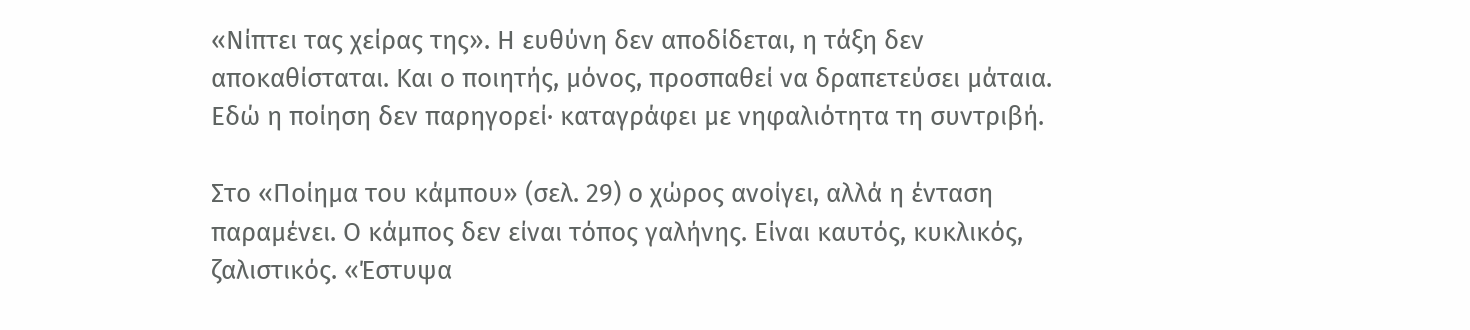«Νίπτει τας χείρας της». Η ευθύνη δεν αποδίδεται, η τάξη δεν αποκαθίσταται. Και ο ποιητής, μόνος, προσπαθεί να δραπετεύσει μάταια. Εδώ η ποίηση δεν παρηγορεί· καταγράφει με νηφαλιότητα τη συντριβή.

Στο «Ποίημα του κάμπου» (σελ. 29) ο χώρος ανοίγει, αλλά η ένταση παραμένει. Ο κάμπος δεν είναι τόπος γαλήνης. Είναι καυτός, κυκλικός, ζαλιστικός. «Έστυψα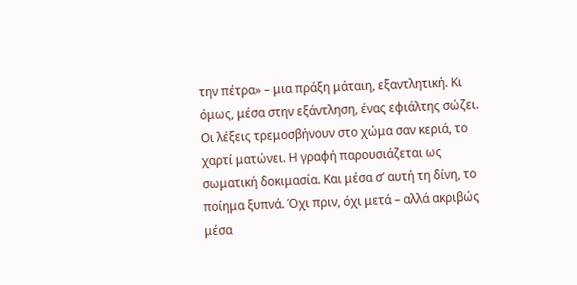την πέτρα» – μια πράξη μάταιη, εξαντλητική. Κι όμως, μέσα στην εξάντληση, ένας εφιάλτης σώζει. Οι λέξεις τρεμοσβήνουν στο χώμα σαν κεριά, το χαρτί ματώνει. Η γραφή παρουσιάζεται ως σωματική δοκιμασία. Και μέσα σ’ αυτή τη δίνη, το ποίημα ξυπνά. Όχι πριν, όχι μετά – αλλά ακριβώς μέσα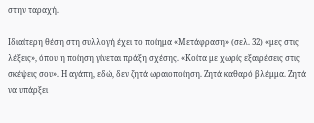στην ταραχή.

Ιδιαίτερη θέση στη συλλογή έχει το ποίημα «Μετάφραση» (σελ. 32) «μες στις λέξεις», όπου η ποίηση γίνεται πράξη σχέσης. «Κοίτα με χωρίς εξαιρέσεις στις σκέψεις σου». Η αγάπη, εδώ, δεν ζητά ωραιοποίηση. Ζητά καθαρό βλέμμα. Ζητά να υπάρξει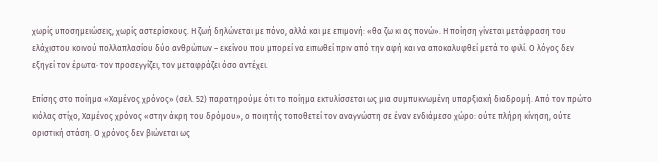χωρίς υποσημειώσεις, χωρίς αστερίσκους. Η ζωή δηλώνεται με πόνο, αλλά και με επιμονή: «θα ζω κι ας πονώ». Η ποίηση γίνεται μετάφραση του ελάχιστου κοινού πολλαπλασίου δύο ανθρώπων – εκείνου που μπορεί να ειπωθεί πριν από την αφή και να αποκαλυφθεί μετά το φιλί. Ο λόγος δεν εξηγεί τον έρωτα· τον προσεγγίζει, τον μεταφράζει όσο αντέχει.

Επίσης στο ποίημα «Χαμένος χρόνος» (σελ. 52) παρατηρούμε ότι το ποίημα εκτυλίσσεται ως μια συμπυκνωμένη υπαρξιακή διαδρομή. Από τον πρώτο κιόλας στίχο, Χαμένος χρόνος «στην άκρη του δρόμου», ο ποιητής τοποθετεί τον αναγνώστη σε έναν ενδιάμεσο χώρο: ούτε πλήρη κίνηση, ούτε οριστική στάση. Ο χρόνος δεν βιώνεται ως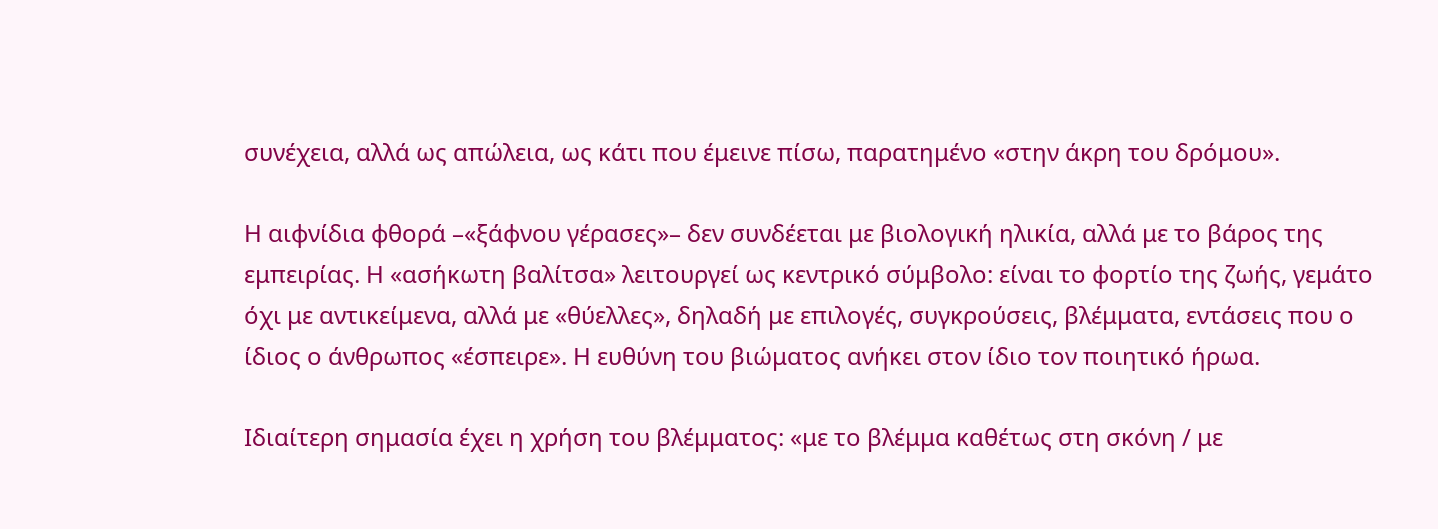συνέχεια, αλλά ως απώλεια, ως κάτι που έμεινε πίσω, παρατημένο «στην άκρη του δρόμου».

Η αιφνίδια φθορά –«ξάφνου γέρασες»– δεν συνδέεται με βιολογική ηλικία, αλλά με το βάρος της εμπειρίας. Η «ασήκωτη βαλίτσα» λειτουργεί ως κεντρικό σύμβολο: είναι το φορτίο της ζωής, γεμάτο όχι με αντικείμενα, αλλά με «θύελλες», δηλαδή με επιλογές, συγκρούσεις, βλέμματα, εντάσεις που ο ίδιος ο άνθρωπος «έσπειρε». Η ευθύνη του βιώματος ανήκει στον ίδιο τον ποιητικό ήρωα.

Ιδιαίτερη σημασία έχει η χρήση του βλέμματος: «με το βλέμμα καθέτως στη σκόνη / με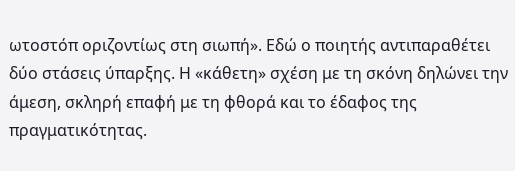ωτοστόπ οριζοντίως στη σιωπή». Εδώ ο ποιητής αντιπαραθέτει δύο στάσεις ύπαρξης. Η «κάθετη» σχέση με τη σκόνη δηλώνει την άμεση, σκληρή επαφή με τη φθορά και το έδαφος της πραγματικότητας.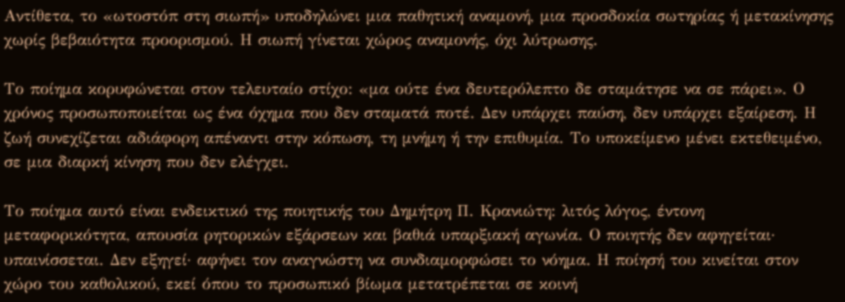Αντίθετα, το «ωτοστόπ στη σιωπή» υποδηλώνει μια παθητική αναμονή, μια προσδοκία σωτηρίας ή μετακίνησης χωρίς βεβαιότητα προορισμού. Η σιωπή γίνεται χώρος αναμονής, όχι λύτρωσης.

Το ποίημα κορυφώνεται στον τελευταίο στίχο: «μα ούτε ένα δευτερόλεπτο δε σταμάτησε να σε πάρει». Ο χρόνος προσωποποιείται ως ένα όχημα που δεν σταματά ποτέ. Δεν υπάρχει παύση, δεν υπάρχει εξαίρεση. Η ζωή συνεχίζεται αδιάφορη απέναντι στην κόπωση, τη μνήμη ή την επιθυμία. Το υποκείμενο μένει εκτεθειμένο, σε μια διαρκή κίνηση που δεν ελέγχει.

Το ποίημα αυτό είναι ενδεικτικό της ποιητικής του Δημήτρη Π. Κρανιώτη: λιτός λόγος, έντονη μεταφορικότητα, απουσία ρητορικών εξάρσεων και βαθιά υπαρξιακή αγωνία. Ο ποιητής δεν αφηγείται· υπαινίσσεται. Δεν εξηγεί· αφήνει τον αναγνώστη να συνδιαμορφώσει το νόημα. Η ποίησή του κινείται στον χώρο του καθολικού, εκεί όπου το προσωπικό βίωμα μετατρέπεται σε κοινή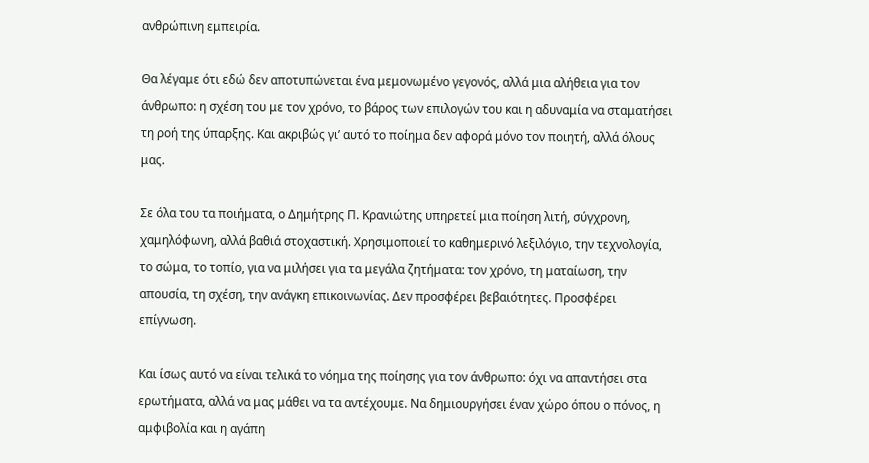ανθρώπινη εμπειρία.

Θα λέγαμε ότι εδώ δεν αποτυπώνεται ένα μεμονωμένο γεγονός, αλλά μια αλήθεια για τον άνθρωπο: η σχέση του με τον χρόνο, το βάρος των επιλογών του και η αδυναμία να σταματήσει τη ροή της ύπαρξης. Και ακριβώς γι’ αυτό το ποίημα δεν αφορά μόνο τον ποιητή, αλλά όλους μας.

Σε όλα του τα ποιήματα, ο Δημήτρης Π. Κρανιώτης υπηρετεί μια ποίηση λιτή, σύγχρονη, χαμηλόφωνη, αλλά βαθιά στοχαστική. Χρησιμοποιεί το καθημερινό λεξιλόγιο, την τεχνολογία, το σώμα, το τοπίο, για να μιλήσει για τα μεγάλα ζητήματα: τον χρόνο, τη ματαίωση, την απουσία, τη σχέση, την ανάγκη επικοινωνίας. Δεν προσφέρει βεβαιότητες. Προσφέρει επίγνωση.

Και ίσως αυτό να είναι τελικά το νόημα της ποίησης για τον άνθρωπο: όχι να απαντήσει στα ερωτήματα, αλλά να μας μάθει να τα αντέχουμε. Να δημιουργήσει έναν χώρο όπου ο πόνος, η αμφιβολία και η αγάπη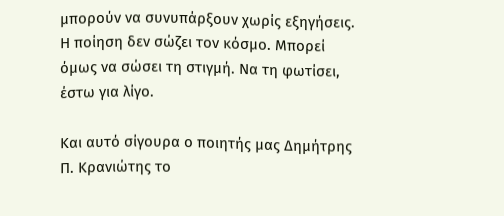μπορούν να συνυπάρξουν χωρίς εξηγήσεις. Η ποίηση δεν σώζει τον κόσμο. Μπορεί όμως να σώσει τη στιγμή. Να τη φωτίσει, έστω για λίγο.

Και αυτό σίγουρα ο ποιητής μας Δημήτρης Π. Κρανιώτης το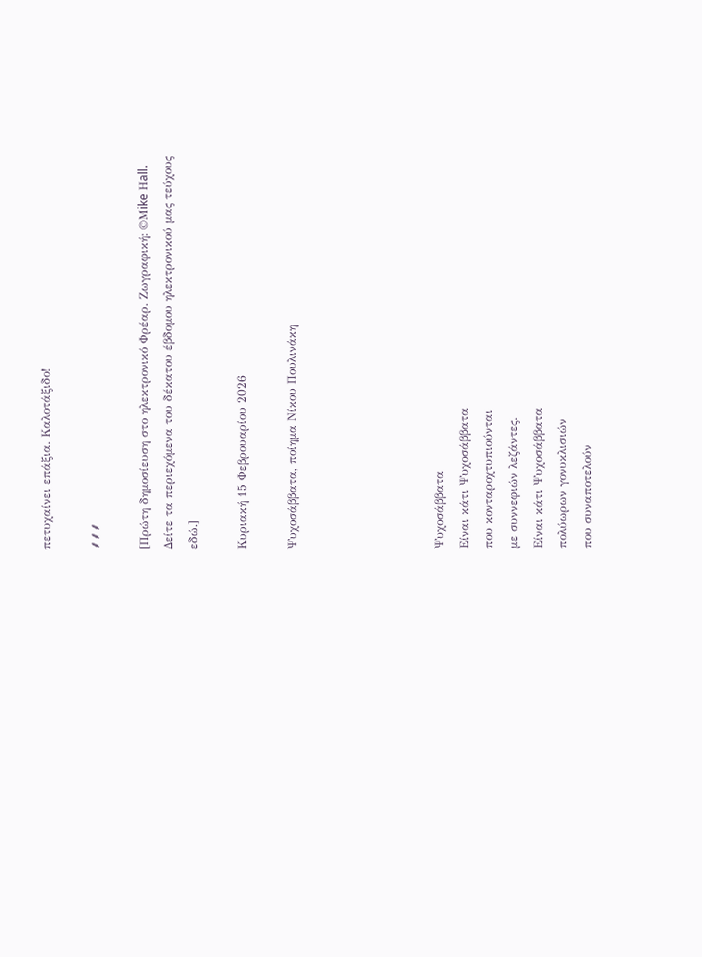πετυχαίνει επάξια. Καλοτάξιδο!

⸙⸙⸙

[Πρώτη δημοσίευση στο ηλεκτρονικό Φρέαρ. Ζωγραφική: ©Μike Ηall. Δείτε τα περιεχόμενα του δέκατου έβδομου ηλεκτρονικού μας τεύχους εδώ.]

Κυριακή 15 Φεβρουαρίου 2026

Ψυχοσάββατα, ποίημα Νίκου Πουλινάκη





Ψυχοσάββατα
Είναι κάτι Ψυχοσάββατα
που κονταροχτυπιούνται
με συννεφιών λεζάντες.
Είναι κάτι Ψυχοσάββατα
πολύωρων γονυκλισιών
που συναποτελούν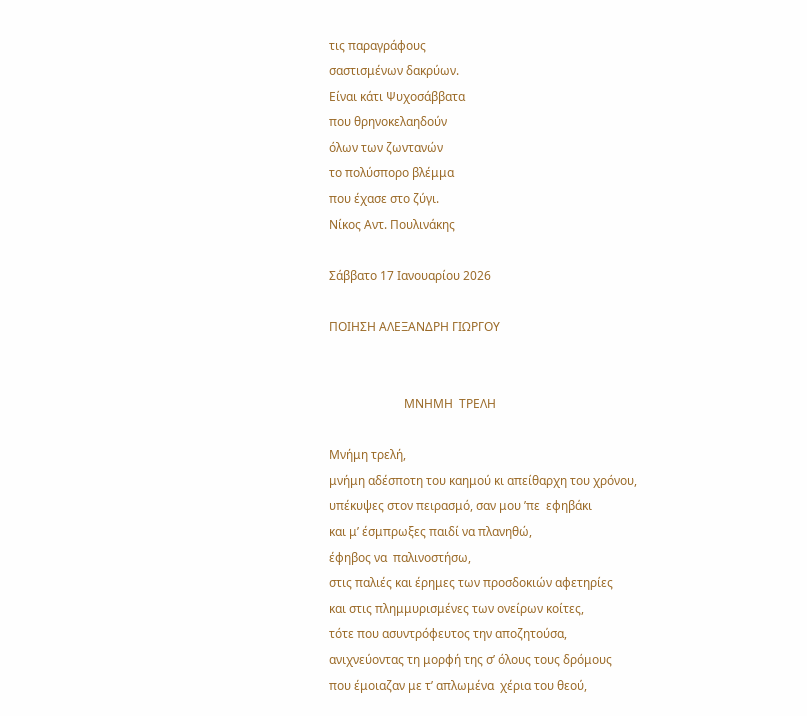τις παραγράφους
σαστισμένων δακρύων.
Είναι κάτι Ψυχοσάββατα
που θρηνοκελαηδούν
όλων των ζωντανών
το πολύσπορο βλέμμα
που έχασε στο ζύγι.
Νίκος Αντ. Πουλινάκης

Σάββατο 17 Ιανουαρίου 2026

ΠΟΙΗΣΗ ΑΛΕΞΑΝΔΡΗ ΓΙΩΡΓΟΥ


                         ΜΝΗΜΗ  ΤΡΕΛΗ

Μνήμη τρελή,
μνήμη αδέσποτη του καημού κι απείθαρχη του χρόνου,
υπέκυψες στον πειρασμό, σαν μου ’πε  εφηβάκι
και μ’ έσμπρωξες παιδί να πλανηθώ,
έφηβος να  παλινοστήσω,
στις παλιές και έρημες των προσδοκιών αφετηρίες
και στις πλημμυρισμένες των ονείρων κοίτες,
τότε που ασυντρόφευτος την αποζητούσα,
ανιχνεύοντας τη μορφή της σ’ όλους τους δρόμους
που έμοιαζαν με τ’ απλωμένα  χέρια του θεού,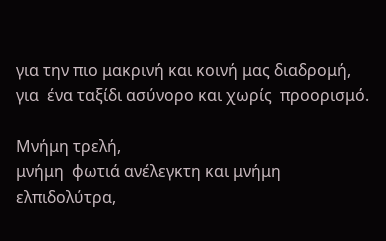για την πιο μακρινή και κοινή μας διαδρομή,
για  ένα ταξίδι ασύνορο και χωρίς  προορισμό.

Μνήμη τρελή,
μνήμη  φωτιά ανέλεγκτη και μνήμη ελπιδολύτρα,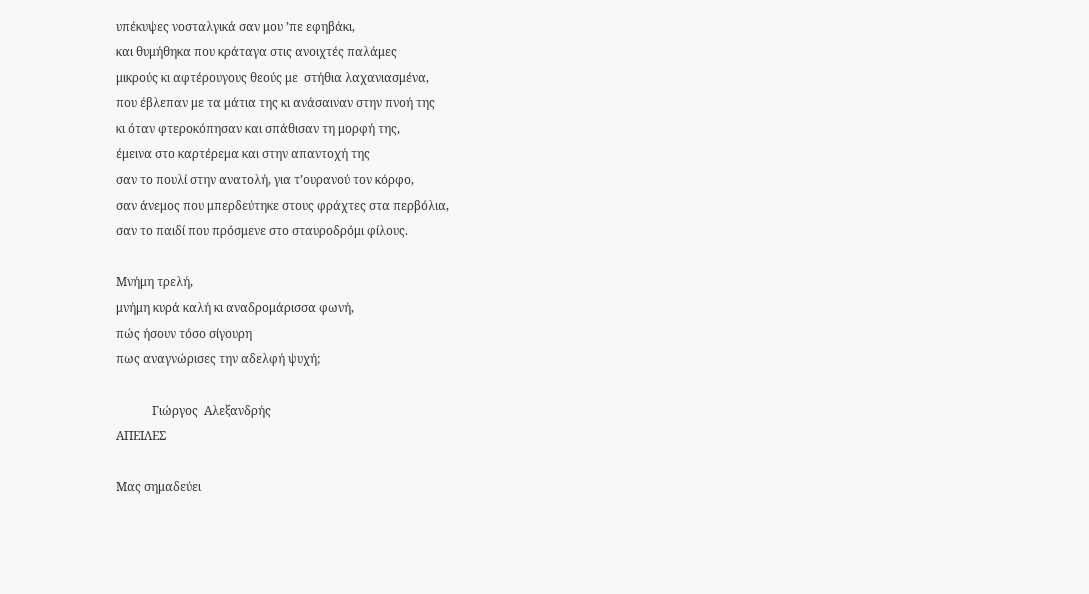υπέκυψες νοσταλγικά σαν μου ’πε εφηβάκι,
και θυμήθηκα που κράταγα στις ανοιχτές παλάμες
μικρούς κι αφτέρουγους θεούς με  στήθια λαχανιασμένα,
που έβλεπαν με τα μάτια της κι ανάσαιναν στην πνοή της
κι όταν φτεροκόπησαν και σπάθισαν τη μορφή της,
έμεινα στο καρτέρεμα και στην απαντοχή της
σαν το πουλί στην ανατολή, για τ’ουρανού τον κόρφο,
σαν άνεμος που μπερδεύτηκε στους φράχτες στα περβόλια,
σαν το παιδί που πρόσμενε στο σταυροδρόμι φίλους.

Μνήμη τρελή,
μνήμη κυρά καλή κι αναδρομάρισσα φωνή,
πώς ήσουν τόσο σίγουρη
πως αναγνώρισες την αδελφή ψυχή;

            Γιώργος  Αλεξανδρής
ΑΠΕΙΛΕΣ

Μας σημαδεύει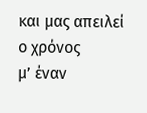και μας απειλεί ο χρόνος
μ’ έναν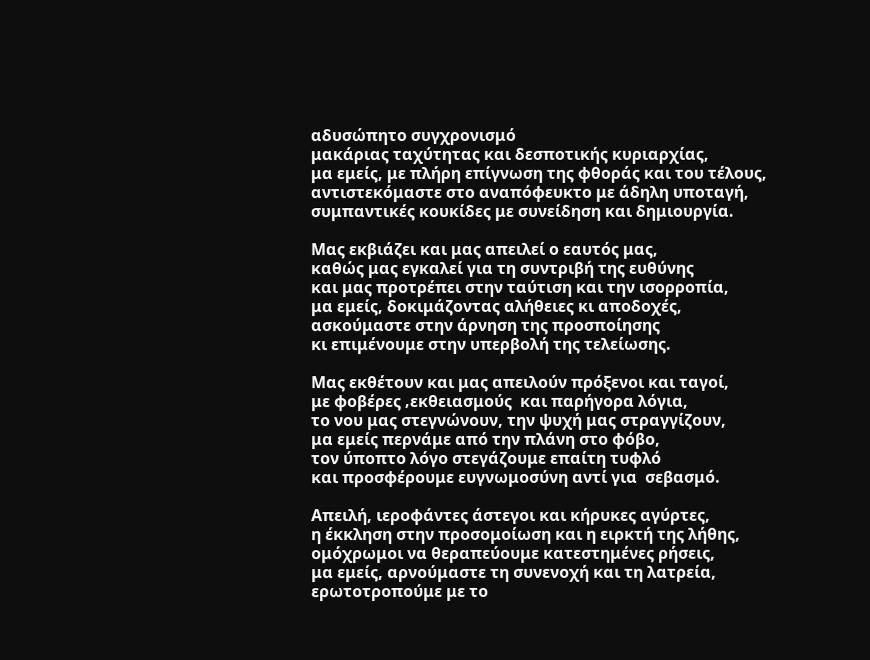αδυσώπητο συγχρονισμό
μακάριας ταχύτητας και δεσποτικής κυριαρχίας,
μα εμείς, με πλήρη επίγνωση της φθοράς και του τέλους,
αντιστεκόμαστε στο αναπόφευκτο με άδηλη υποταγή,
συμπαντικές κουκίδες με συνείδηση και δημιουργία.

Μας εκβιάζει και μας απειλεί ο εαυτός μας,
καθώς μας εγκαλεί για τη συντριβή της ευθύνης
και μας προτρέπει στην ταύτιση και την ισορροπία,
μα εμείς, δοκιμάζοντας αλήθειες κι αποδοχές,
ασκούμαστε στην άρνηση της προσποίησης
κι επιμένουμε στην υπερβολή της τελείωσης.

Μας εκθέτουν και μας απειλούν πρόξενοι και ταγοί,
με φοβέρες ‚εκθειασμούς  και παρήγορα λόγια,
το νου μας στεγνώνουν, την ψυχή μας στραγγίζουν,
μα εμείς περνάμε από την πλάνη στο φόβο,
τον ύποπτο λόγο στεγάζουμε επαίτη τυφλό
και προσφέρουμε ευγνωμοσύνη αντί για  σεβασμό.

Απειλή, ιεροφάντες άστεγοι και κήρυκες αγύρτες,
η έκκληση στην προσομοίωση και η ειρκτή της λήθης,
ομόχρωμοι να θεραπεύουμε κατεστημένες ρήσεις,
μα εμείς, αρνούμαστε τη συνενοχή και τη λατρεία,
ερωτοτροπούμε με το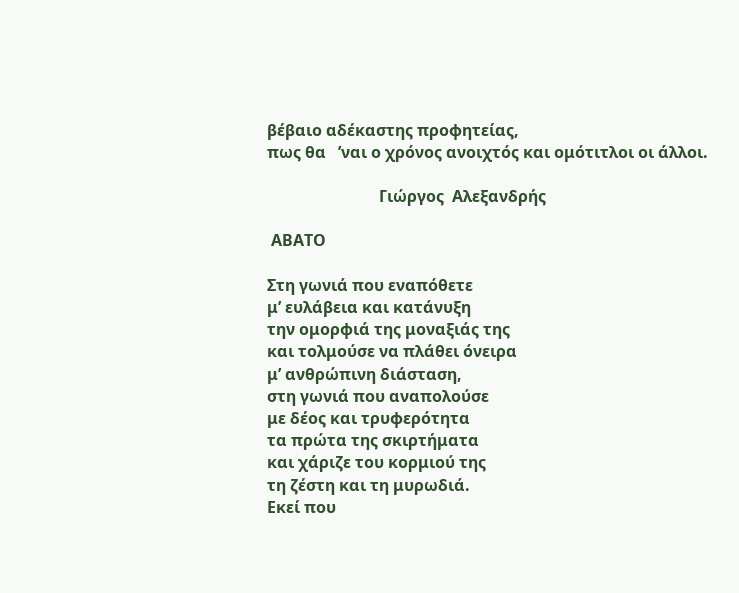βέβαιο αδέκαστης προφητείας,
πως θα   ’ναι ο χρόνος ανοιχτός και ομότιτλοι οι άλλοι.

                            Γιώργος  Αλεξανδρής

 ΑΒΑΤΟ

Στη γωνιά που εναπόθετε
μ’ ευλάβεια και κατάνυξη
την ομορφιά της μοναξιάς της
και τολμούσε να πλάθει όνειρα
μ’ ανθρώπινη διάσταση,
στη γωνιά που αναπολούσε
με δέος και τρυφερότητα
τα πρώτα της σκιρτήματα
και χάριζε του κορμιού της
τη ζέστη και τη μυρωδιά.
Εκεί που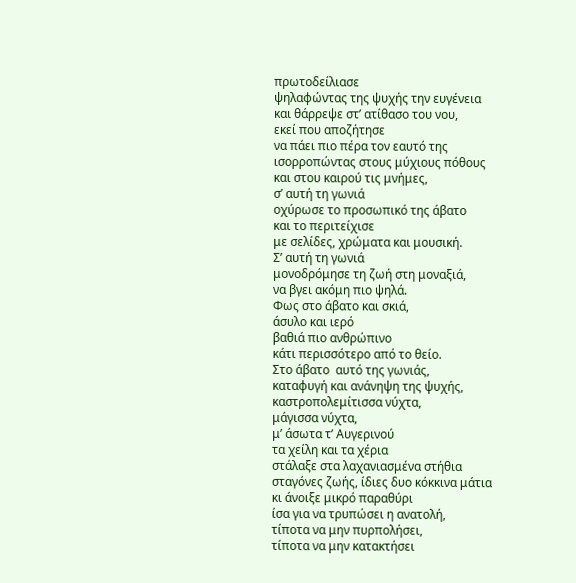πρωτοδείλιασε
ψηλαφώντας της ψυχής την ευγένεια
και θάρρεψε στ’ ατίθασο του νου,
εκεί που αποζήτησε
να πάει πιο πέρα τον εαυτό της
ισορροπώντας στους μύχιους πόθους
και στου καιρού τις μνήμες,
σ’ αυτή τη γωνιά
οχύρωσε το προσωπικό της άβατο
και το περιτείχισε
με σελίδες, χρώματα και μουσική.
Σ’ αυτή τη γωνιά
μονοδρόμησε τη ζωή στη μοναξιά,
να βγει ακόμη πιο ψηλά.
Φως στο άβατο και σκιά,
άσυλο και ιερό
βαθιά πιο ανθρώπινο
κάτι περισσότερο από το θείο.
Στο άβατο  αυτό της γωνιάς,
καταφυγή και ανάνηψη της ψυχής,
καστροπολεμίτισσα νύχτα,
μάγισσα νύχτα,
μ’ άσωτα τ’ Αυγερινού
τα χείλη και τα χέρια
στάλαξε στα λαχανιασμένα στήθια
σταγόνες ζωής, ίδιες δυο κόκκινα μάτια
κι άνοιξε μικρό παραθύρι
ίσα για να τρυπώσει η ανατολή,
τίποτα να μην πυρπολήσει,
τίποτα να μην κατακτήσει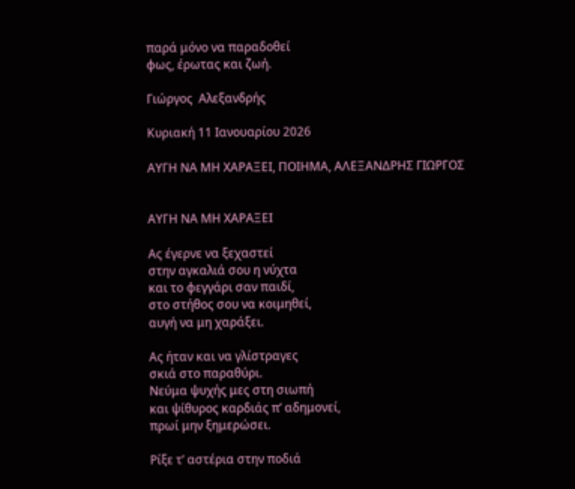παρά μόνο να παραδοθεί
φως, έρωτας και ζωή.

Γιώργος  Αλεξανδρής

Κυριακή 11 Ιανουαρίου 2026

ΑΥΓΗ ΝΑ ΜΗ ΧΑΡΑΞΕΙ, ΠΟΙΗΜΑ, ΑΛΕΞΑΝΔΡΗΣ ΓΙΩΡΓΟΣ


ΑΥΓΗ ΝΑ ΜΗ ΧΑΡΑΞΕΙ

Ας έγερνε να ξεχαστεί
στην αγκαλιά σου η νύχτα
και το φεγγάρι σαν παιδί,
στο στήθος σου να κοιμηθεί,
αυγή να μη χαράξει.

Ας ήταν και να γλίστραγες
σκιά στο παραθύρι.
Νεύμα ψυχής μες στη σιωπή
και ψίθυρος καρδιάς π’ αδημονεί,
πρωί μην ξημερώσει.

Ρίξε τ’ αστέρια στην ποδιά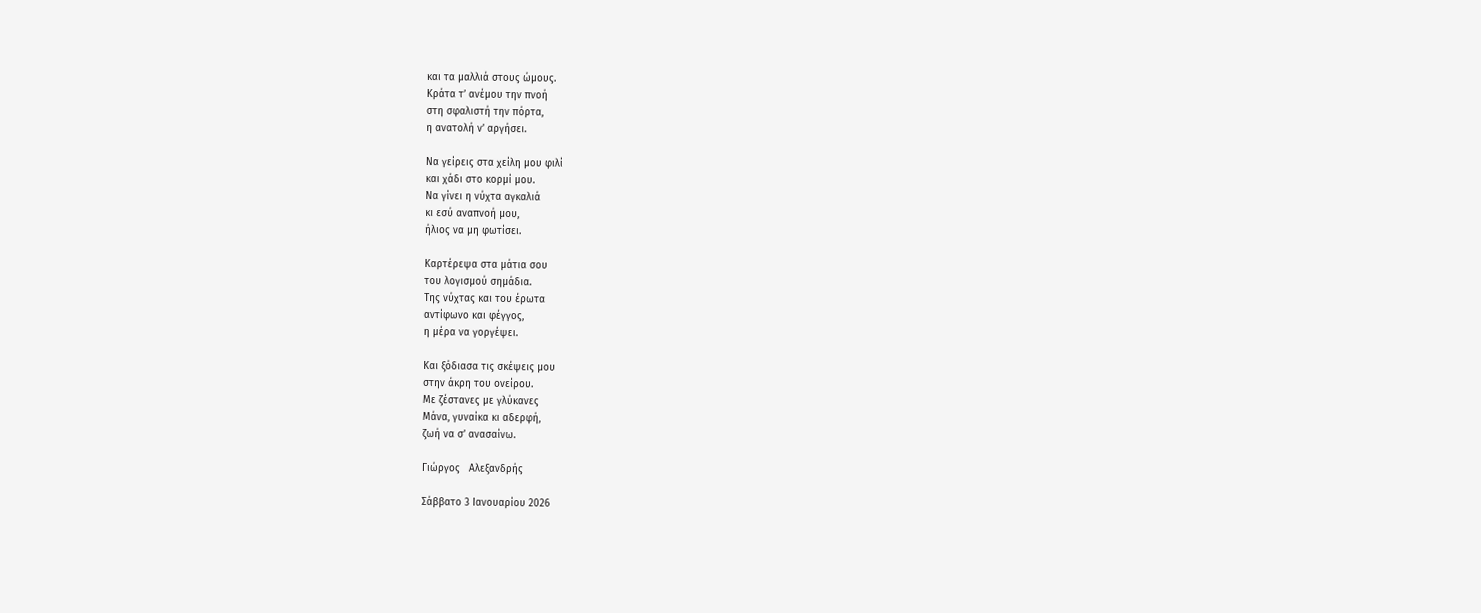και τα μαλλιά στους ώμους.
Κράτα τ’ ανέμου την πνοή
στη σφαλιστή την πόρτα,
η ανατολή ν’ αργήσει.

Να γείρεις στα χείλη μου φιλί
και χάδι στο κορμί μου.
Να γίνει η νύχτα αγκαλιά
κι εσύ αναπνοή μου,
ήλιος να μη φωτίσει.

Καρτέρεψα στα μάτια σου
του λογισμού σημάδια.
Της νύχτας και του έρωτα
αντίφωνο και φέγγος,
η μέρα να γοργέψει.

Και ξόδιασα τις σκέψεις μου
στην άκρη του ονείρου.
Με ζέστανες με γλύκανες
Μάνα, γυναίκα κι αδερφή,
ζωή να σ’ ανασαίνω.

Γιώργος   Αλεξανδρής

Σάββατο 3 Ιανουαρίου 2026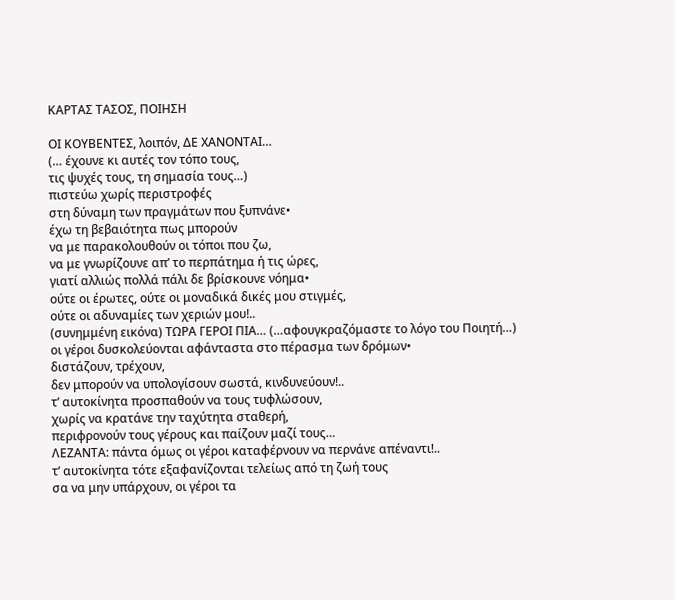ΚΑΡΤΑΣ ΤΑΣΟΣ, ΠΟΙΗΣΗ

ΟΙ ΚΟΥΒΕΝΤΕΣ, λοιπόν, ΔΕ ΧΑΝΟΝΤΑΙ…
(… έχουνε κι αυτές τον τόπο τους,
τις ψυχές τους, τη σημασία τους…)
πιστεύω χωρίς περιστροφές
στη δύναμη των πραγμάτων που ξυπνάνε•
έχω τη βεβαιότητα πως μπορούν
να με παρακολουθούν οι τόποι που ζω,
να με γνωρίζουνε απ’ το περπάτημα ή τις ώρες,
γιατί αλλιώς πολλά πάλι δε βρίσκουνε νόημα•
ούτε οι έρωτες, ούτε οι μοναδικά δικές μου στιγμές,
ούτε οι αδυναμίες των χεριών μου!..
(συνημμένη εικόνα) ΤΩΡΑ ΓΕΡΟΙ ΠΙΑ… (…αφουγκραζόμαστε το λόγο του Ποιητή…)
οι γέροι δυσκολεύονται αφάνταστα στο πέρασμα των δρόμων•
διστάζουν, τρέχουν,
δεν μπορούν να υπολογίσουν σωστά, κινδυνεύουν!..
τ’ αυτοκίνητα προσπαθούν να τους τυφλώσουν,
χωρίς να κρατάνε την ταχύτητα σταθερή,
περιφρονούν τους γέρους και παίζουν μαζί τους…
ΛΕΖΑΝΤΑ: πάντα όμως οι γέροι καταφέρνουν να περνάνε απέναντι!..
τ’ αυτοκίνητα τότε εξαφανίζονται τελείως από τη ζωή τους
σα να μην υπάρχουν, οι γέροι τα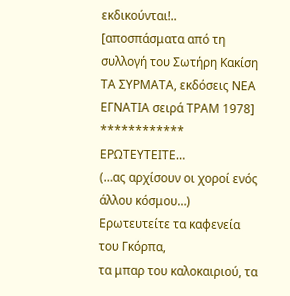εκδικούνται!..
[αποσπάσματα από τη συλλογή του Σωτήρη Κακίση
ΤΑ ΣΥΡΜΑΤΑ, εκδόσεις ΝΕΑ ΕΓΝΑΤΙΑ σειρά ΤΡΑΜ 1978]
************
ΕΡΩΤΕΥΤΕΙΤΕ…
(…ας αρχίσουν οι χοροί ενός άλλου κόσμου…)
Ερωτευτείτε τα καφενεία του Γκόρπα,
τα μπαρ του καλοκαιριού, τα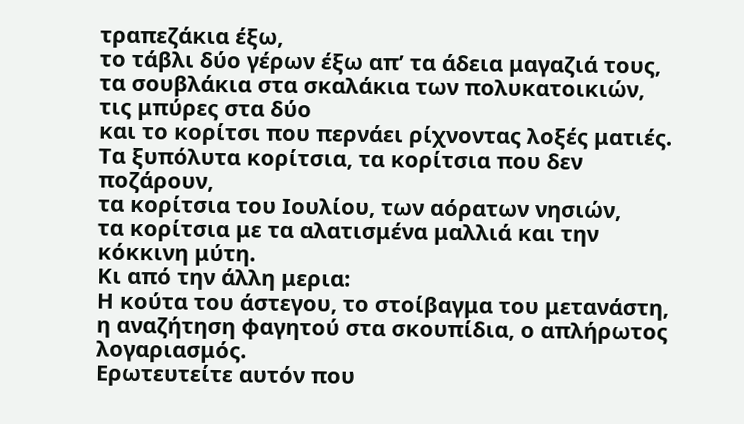τραπεζάκια έξω,
το τάβλι δύο γέρων έξω απ’ τα άδεια μαγαζιά τους,
τα σουβλάκια στα σκαλάκια των πολυκατοικιών,
τις μπύρες στα δύο
και το κορίτσι που περνάει ρίχνοντας λοξές ματιές.
Τα ξυπόλυτα κορίτσια, τα κορίτσια που δεν ποζάρουν,
τα κορίτσια του Ιουλίου, των αόρατων νησιών,
τα κορίτσια με τα αλατισμένα μαλλιά και την κόκκινη μύτη.
Κι από την άλλη μερια:
Η κούτα του άστεγου, το στοίβαγμα του μετανάστη,
η αναζήτηση φαγητού στα σκουπίδια, ο απλήρωτος λογαριασμός.
Ερωτευτείτε αυτόν που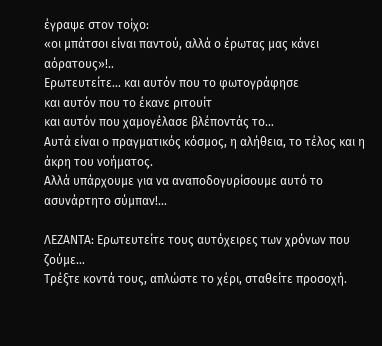έγραψε στον τοίχο:
«οι μπάτσοι είναι παντού, αλλά ο έρωτας μας κάνει αόρατους»!..
Ερωτευτείτε… και αυτόν που το φωτογράφησε
και αυτόν που το έκανε ριτουίτ
και αυτόν που χαμογέλασε βλέποντάς το…
Αυτά είναι ο πραγματικός κόσμος, η αλήθεια, το τέλος και η άκρη του νοήματος.
Αλλά υπάρχουμε για να αναποδογυρίσουμε αυτό το ασυνάρτητο σύμπαν!...

ΛΕΖΑΝΤΑ: Ερωτευτείτε τους αυτόχειρες των χρόνων που ζούμε…
Τρέξτε κοντά τους, απλώστε το χέρι, σταθείτε προσοχή.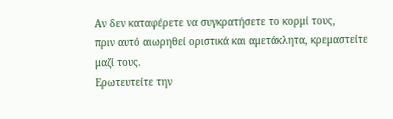Αν δεν καταφέρετε να συγκρατήσετε το κορμί τους,
πριν αυτό αιωρηθεί οριστικά και αμετάκλητα, κρεμαστείτε μαζί τους.
Ερωτευτείτε την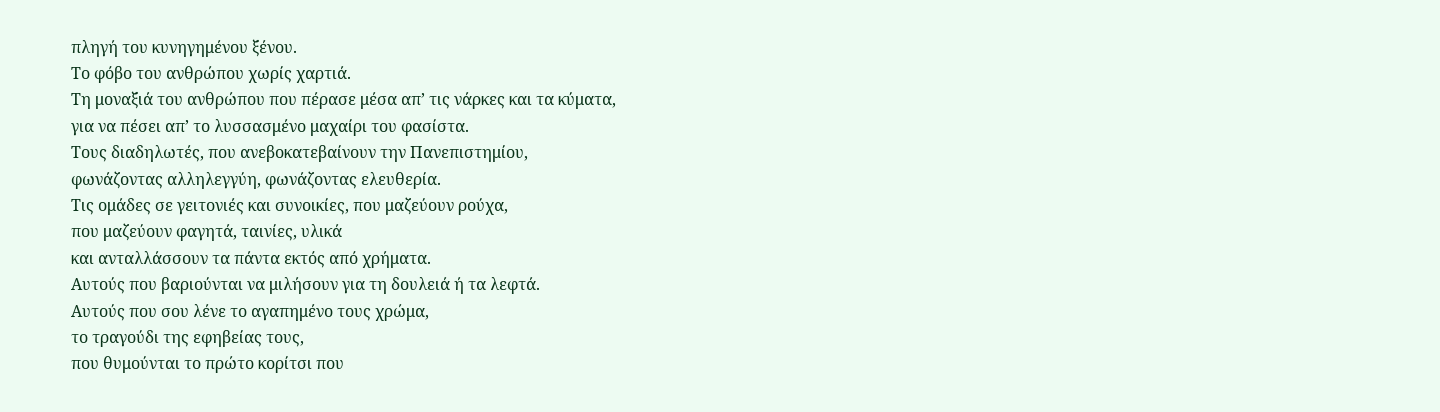πληγή του κυνηγημένου ξένου.
Το φόβο του ανθρώπου χωρίς χαρτιά.
Τη μοναξιά του ανθρώπου που πέρασε μέσα απ’ τις νάρκες και τα κύματα,
για να πέσει απ’ το λυσσασμένο μαχαίρι του φασίστα.
Τους διαδηλωτές, που ανεβοκατεβαίνουν την Πανεπιστημίου,
φωνάζοντας αλληλεγγύη, φωνάζοντας ελευθερία.
Τις ομάδες σε γειτονιές και συνοικίες, που μαζεύουν ρούχα,
που μαζεύουν φαγητά, ταινίες, υλικά
και ανταλλάσσουν τα πάντα εκτός από χρήματα.
Αυτούς που βαριούνται να μιλήσουν για τη δουλειά ή τα λεφτά.
Αυτούς που σου λένε το αγαπημένο τους χρώμα,
το τραγούδι της εφηβείας τους,
που θυμούνται το πρώτο κορίτσι που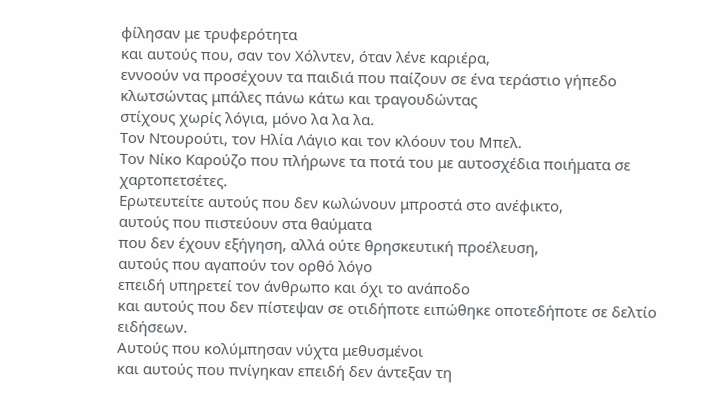φίλησαν με τρυφερότητα
και αυτούς που, σαν τον Χόλντεν, όταν λένε καριέρα,
εννοούν να προσέχουν τα παιδιά που παίζουν σε ένα τεράστιο γήπεδο
κλωτσώντας μπάλες πάνω κάτω και τραγουδώντας
στίχους χωρίς λόγια, μόνο λα λα λα.
Τον Ντουρούτι, τον Ηλία Λάγιο και τον κλόουν του Μπελ.
Τον Νίκο Καρούζο που πλήρωνε τα ποτά του με αυτοσχέδια ποιήματα σε χαρτοπετσέτες.
Ερωτευτείτε αυτούς που δεν κωλώνουν μπροστά στο ανέφικτο,
αυτούς που πιστεύουν στα θαύματα
που δεν έχουν εξήγηση, αλλά ούτε θρησκευτική προέλευση,
αυτούς που αγαπούν τον ορθό λόγο
επειδή υπηρετεί τον άνθρωπο και όχι το ανάποδο
και αυτούς που δεν πίστεψαν σε οτιδήποτε ειπώθηκε οποτεδήποτε σε δελτίο ειδήσεων.
Αυτούς που κολύμπησαν νύχτα μεθυσμένοι
και αυτούς που πνίγηκαν επειδή δεν άντεξαν τη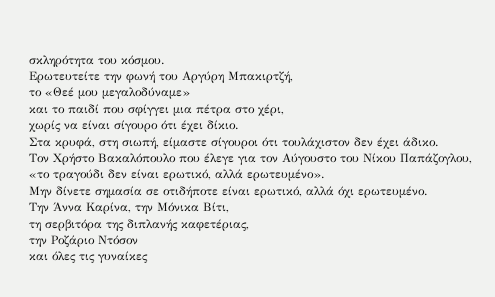σκληρότητα του κόσμου.
Ερωτευτείτε την φωνή του Αργύρη Μπακιρτζή,
το «Θεέ μου μεγαλοδύναμε»
και το παιδί που σφίγγει μια πέτρα στο χέρι,
χωρίς να είναι σίγουρο ότι έχει δίκιο.
Στα κρυφά, στη σιωπή, είμαστε σίγουροι ότι τουλάχιστον δεν έχει άδικο.
Τον Χρήστο Βακαλόπουλο που έλεγε για τον Αύγουστο του Νίκου Παπάζογλου,
«το τραγούδι δεν είναι ερωτικό, αλλά ερωτευμένο».
Μην δίνετε σημασία σε οτιδήποτε είναι ερωτικό, αλλά όχι ερωτευμένο.
Την Άννα Καρίνα, την Μόνικα Βίτι,
τη σερβιτόρα της διπλανής καφετέριας,
την Ροζάριο Ντόσον
και όλες τις γυναίκες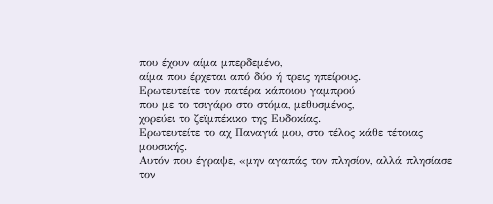που έχουν αίμα μπερδεμένο,
αίμα που έρχεται από δύο ή τρεις ηπείρους.
Ερωτευτείτε τον πατέρα κάποιου γαμπρού
που με το τσιγάρο στο στόμα, μεθυσμένος,
χορεύει το ζεϊμπέκικο της Ευδοκίας.
Ερωτευτείτε το αχ Παναγιά μου, στο τέλος κάθε τέτοιας μουσικής.
Αυτόν που έγραψε, «μην αγαπάς τον πλησίον, αλλά πλησίασε τον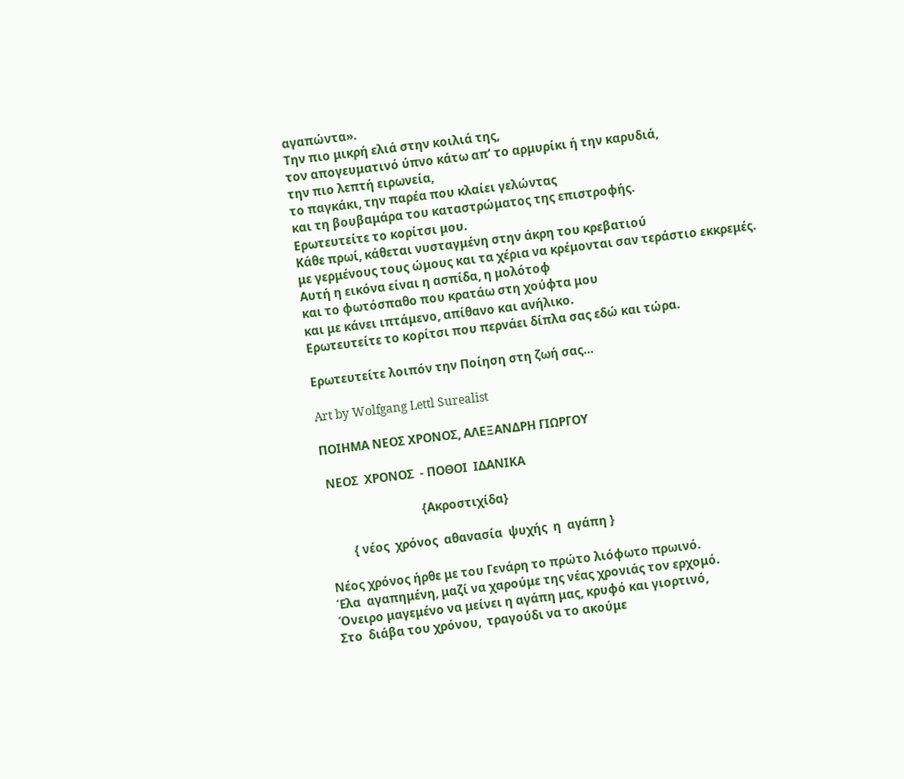αγαπώντα».
Την πιο μικρή ελιά στην κοιλιά της,
τον απογευματινό ύπνο κάτω απ’ το αρμυρίκι ή την καρυδιά,
την πιο λεπτή ειρωνεία,
το παγκάκι, την παρέα που κλαίει γελώντας
και τη βουβαμάρα του καταστρώματος της επιστροφής.
Ερωτευτείτε το κορίτσι μου.
Κάθε πρωί, κάθεται νυσταγμένη στην άκρη του κρεβατιού
με γερμένους τους ώμους και τα χέρια να κρέμονται σαν τεράστιο εκκρεμές.
Αυτή η εικόνα είναι η ασπίδα, η μολότοφ
και το φωτόσπαθο που κρατάω στη χούφτα μου
και με κάνει ιπτάμενο, απίθανο και ανήλικο.
Ερωτευτείτε το κορίτσι που περνάει δίπλα σας εδώ και τώρα.

Ερωτευτείτε λοιπόν την Ποίηση στη ζωή σας…

Art by Wolfgang Lettl Surealist

ΠΟΙΗΜΑ ΝΕΟΣ ΧΡΟΝΟΣ, ΑΛΕΞΑΝΔΡΗ ΓΙΩΡΓΟΥ

 ΝΕΟΣ  ΧΡΟΝΟΣ  - ΠΟΘΟΙ  ΙΔΑΝΙΚΑ

                                {Ακροστιχίδα}

        { νέος  χρόνος  αθανασία  ψυχής  η  αγάπη }

Νέος χρόνος ήρθε με του Γενάρη το πρώτο λιόφωτο πρωινό.
Έλα  αγαπημένη, μαζί να χαρούμε της νέας χρονιάς τον ερχομό.
Όνειρο μαγεμένο να μείνει η αγάπη μας, κρυφό και γιορτινό,
Στο  διάβα του χρόνου,  τραγούδι να το ακούμε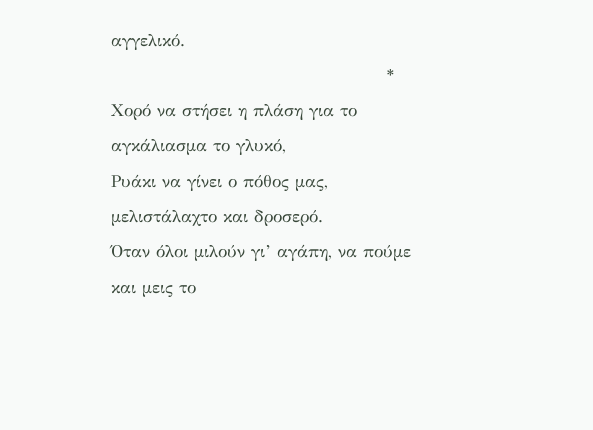αγγελικό.
                                              *
Χορό να στήσει η πλάση για το αγκάλιασμα το γλυκό,
Ρυάκι να γίνει ο πόθος μας, μελιστάλαχτο και δροσερό.
Όταν όλοι μιλούν γι’ αγάπη, να πούμε και μεις το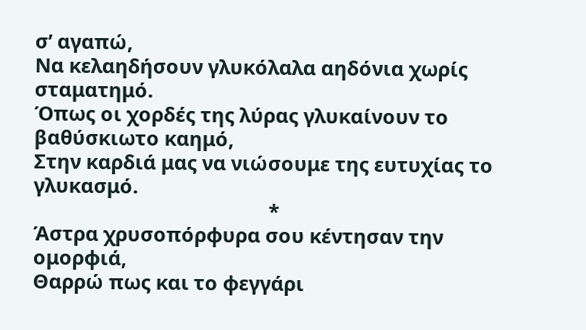σ’ αγαπώ,
Να κελαηδήσουν γλυκόλαλα αηδόνια χωρίς σταματημό.
Όπως οι χορδές της λύρας γλυκαίνουν το βαθύσκιωτο καημό,
Στην καρδιά μας να νιώσουμε της ευτυχίας το γλυκασμό.
                                               *
Άστρα χρυσοπόρφυρα σου κέντησαν την ομορφιά,
Θαρρώ πως και το φεγγάρι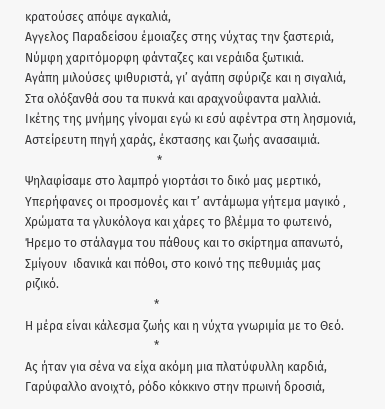κρατούσες απόψε αγκαλιά,
Αγγελος Παραδείσου έμοιαζες στης νύχτας την ξαστεριά,
Νύμφη χαριτόμορφη φάνταζες και νεράιδα ξωτικιά.
Αγάπη μιλούσες ψιθυριστά, γι’ αγάπη σφύριζε και η σιγαλιά,
Στα ολόξανθά σου τα πυκνά και αραχνοΰφαντα μαλλιά.
Ικέτης της μνήμης γίνομαι εγώ κι εσύ αφέντρα στη λησμονιά,
Αστείρευτη πηγή χαράς, έκστασης και ζωής ανασαιμιά.
                                            *
Ψηλαφίσαμε στο λαμπρό γιορτάσι το δικό μας μερτικό,
Υπερήφανες οι προσμονές και τ’ αντάμωμα γήτεμα μαγικό ‚
Χρώματα τα γλυκόλογα και χάρες το βλέμμα το φωτεινό,
Ήρεμο το στάλαγμα του πάθους και το σκίρτημα απανωτό,
Σμίγουν  ιδανικά και πόθοι, στο κοινό της πεθυμιάς μας ριζικό.
                                           *
Η μέρα είναι κάλεσμα ζωής και η νύχτα γνωριμία με το Θεό.
                                           *
Ας ήταν για σένα να είχα ακόμη μια πλατύφυλλη καρδιά,
Γαρύφαλλο ανοιχτό, ρόδο κόκκινο στην πρωινή δροσιά,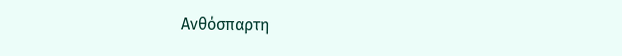Ανθόσπαρτη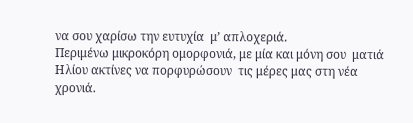να σου χαρίσω την ευτυχία  μ’ απλοχεριά.
Περιμένω μικροκόρη ομορφονιά, με μία και μόνη σου  ματιά
Ηλίου ακτίνες να πορφυρώσουν  τις μέρες μας στη νέα χρονιά.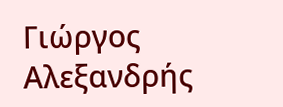Γιώργος  Αλεξανδρής